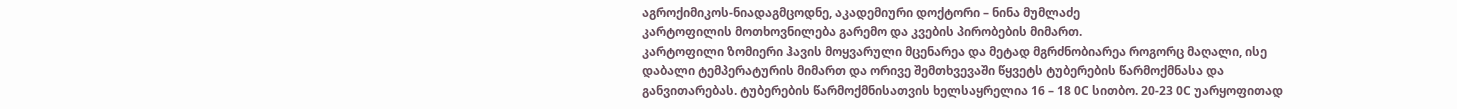აგროქიმიკოს-ნიადაგმცოდნე, აკადემიური დოქტორი – ნინა მუმლაძე
კარტოფილის მოთხოვნილება გარემო და კვების პირობების მიმართ.
კარტოფილი ზომიერი ჰავის მოყვარული მცენარეა და მეტად მგრძნობიარეა როგორც მაღალი, ისე დაბალი ტემპერატურის მიმართ და ორივე შემთხვევაში წყვეტს ტუბერების წარმოქმნასა და განვითარებას. ტუბერების წარმოქმნისათვის ხელსაყრელია 16 – 18 0C სითბო. 20-23 0C უარყოფითად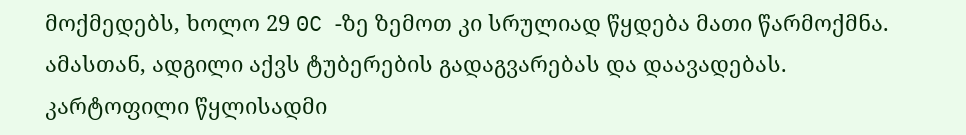მოქმედებს, ხოლო 29 0C -ზე ზემოთ კი სრულიად წყდება მათი წარმოქმნა. ამასთან, ადგილი აქვს ტუბერების გადაგვარებას და დაავადებას.
კარტოფილი წყლისადმი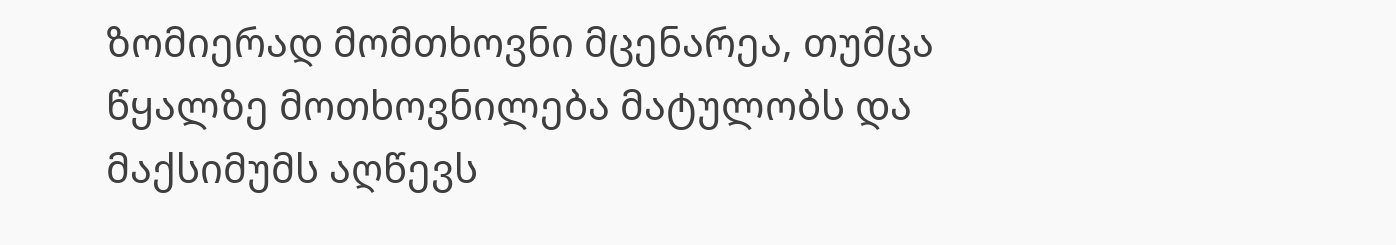ზომიერად მომთხოვნი მცენარეა, თუმცა წყალზე მოთხოვნილება მატულობს და მაქსიმუმს აღწევს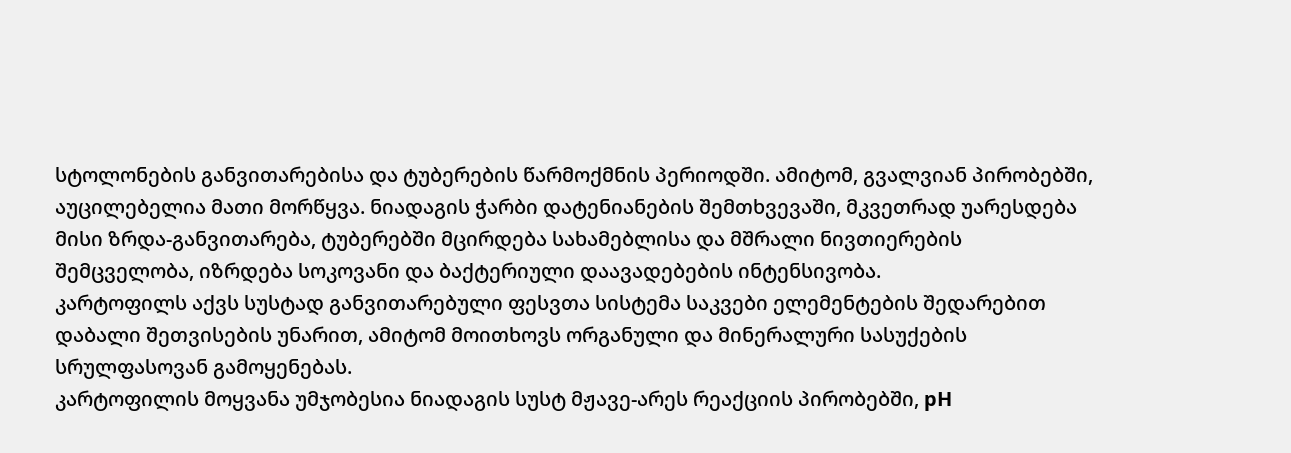სტოლონების განვითარებისა და ტუბერების წარმოქმნის პერიოდში. ამიტომ, გვალვიან პირობებში, აუცილებელია მათი მორწყვა. ნიადაგის ჭარბი დატენიანების შემთხვევაში, მკვეთრად უარესდება მისი ზრდა-განვითარება, ტუბერებში მცირდება სახამებლისა და მშრალი ნივთიერების შემცველობა, იზრდება სოკოვანი და ბაქტერიული დაავადებების ინტენსივობა.
კარტოფილს აქვს სუსტად განვითარებული ფესვთა სისტემა საკვები ელემენტების შედარებით დაბალი შეთვისების უნარით, ამიტომ მოითხოვს ორგანული და მინერალური სასუქების სრულფასოვან გამოყენებას.
კარტოფილის მოყვანა უმჯობესია ნიადაგის სუსტ მჟავე-არეს რეაქციის პირობებში, pH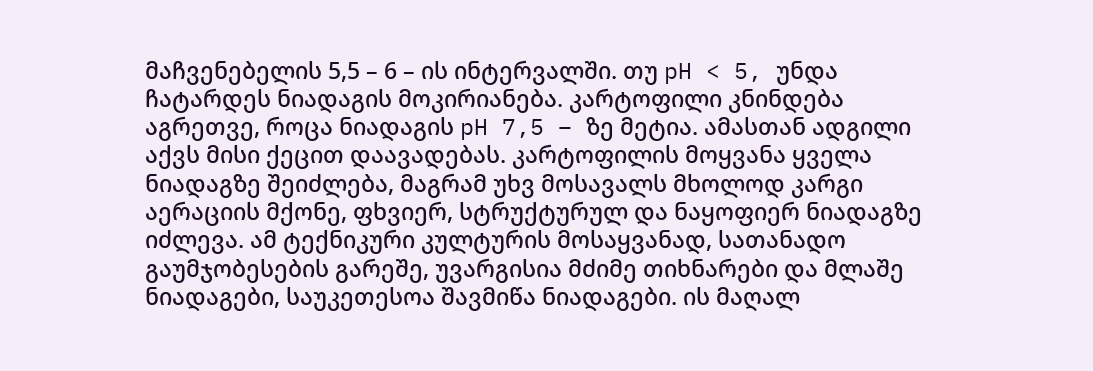მაჩვენებელის 5,5 – 6 – ის ინტერვალში. თუ pH < 5, უნდა ჩატარდეს ნიადაგის მოკირიანება. კარტოფილი კნინდება აგრეთვე, როცა ნიადაგის pH 7,5 – ზე მეტია. ამასთან ადგილი აქვს მისი ქეცით დაავადებას. კარტოფილის მოყვანა ყველა ნიადაგზე შეიძლება, მაგრამ უხვ მოსავალს მხოლოდ კარგი აერაციის მქონე, ფხვიერ, სტრუქტურულ და ნაყოფიერ ნიადაგზე იძლევა. ამ ტექნიკური კულტურის მოსაყვანად, სათანადო გაუმჯობესების გარეშე, უვარგისია მძიმე თიხნარები და მლაშე ნიადაგები, საუკეთესოა შავმიწა ნიადაგები. ის მაღალ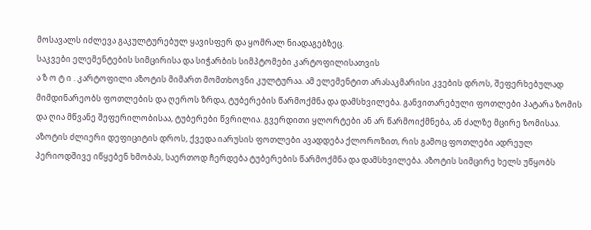მოსავალს იძლევა გაკულტურებულ ყავისფერ და ყომრალ ნიადაგებზეც.
საკვები ელემენტების სიმცირისა და სიჭარბის სიმპტომები კარტოფილისათვის
ა ზ ო ტ ი . კარტოფილი აზოტის მიმართ მომთხოვნი კულტურაა. ამ ელემენტით არასაკმარისი კვების დროს, შეფერხებულად მიმდინარეობს ფოთლების და ღეროს ზრდა, ტუბერების წარმოქმნა და დამსხვილება. განვითარებული ფოთლები პატარა ზომის და ღია მწვანე შეფერილობისაა, ტუბერები წვრილია. გვერდითი ყლორტები ან არ წარმოიქმნება, ან ძალზე მცირე ზომისაა. აზოტის ძლიერი დეფიციტის დროს, ქვედა იარუსის ფოთლები ავადდება ქლოროზით, რის გამოც ფოთლები ადრეულ პერიოდშივე იწყებენ ხმობას, საერთოდ ჩერდება ტუბერების წარმოქმნა და დამსხვილება. აზოტის სიმცირე ხელს უწყობს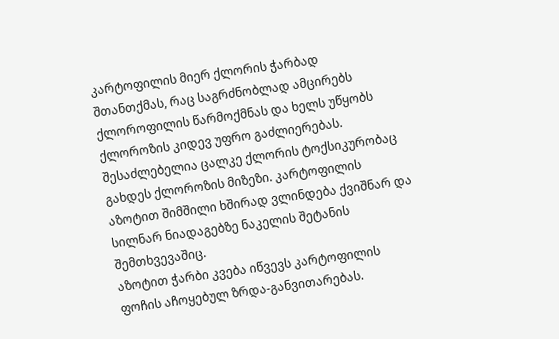კარტოფილის მიერ ქლორის ჭარბად შთანთქმას, რაც საგრძნობლად ამცირებს ქლოროფილის წარმოქმნას და ხელს უწყობს ქლოროზის კიდევ უფრო გაძლიერებას. შესაძლებელია ცალკე ქლორის ტოქსიკურობაც გახდეს ქლოროზის მიზეზი. კარტოფილის აზოტით შიმშილი ხშირად ვლინდება ქვიშნარ და სილნარ ნიადაგებზე ნაკელის შეტანის შემთხვევაშიც.
აზოტით ჭარბი კვება იწვევს კარტოფილის ფოჩის აჩოყებულ ზრდა-განვითარებას.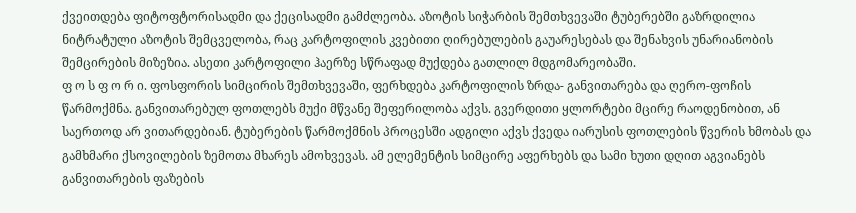ქვეითდება ფიტოფტორისადმი და ქეცისადმი გამძლეობა. აზოტის სიჭარბის შემთხვევაში ტუბერებში გაზრდილია ნიტრატული აზოტის შემცველობა, რაც კარტოფილის კვებითი ღირებულების გაუარესებას და შენახვის უნარიანობის შემცირების მიზეზია. ასეთი კარტოფილი ჰაერზე სწრაფად მუქდება გათლილ მდგომარეობაში.
ფ ო ს ფ ო რ ი. ფოსფორის სიმცირის შემთხვევაში, ფერხდება კარტოფილის ზრდა- განვითარება და ღერო-ფოჩის წარმოქმნა. განვითარებულ ფოთლებს მუქი მწვანე შეფერილობა აქვს. გვერდითი ყლორტები მცირე რაოდენობით, ან საერთოდ არ ვითარდებიან. ტუბერების წარმოქმნის პროცესში ადგილი აქვს ქვედა იარუსის ფოთლების წვერის ხმობას და გამხმარი ქსოვილების ზემოთა მხარეს ამოხვევას. ამ ელემენტის სიმცირე აფერხებს და სამი ხუთი დღით აგვიანებს განვითარების ფაზების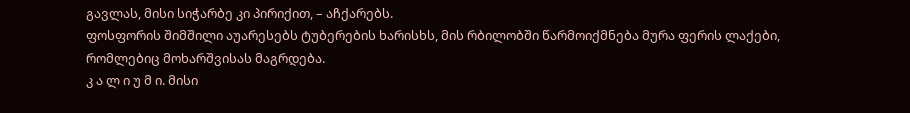გავლას, მისი სიჭარბე კი პირიქით, – აჩქარებს.
ფოსფორის შიმშილი აუარესებს ტუბერების ხარისხს, მის რბილობში წარმოიქმნება მურა ფერის ლაქები, რომლებიც მოხარშვისას მაგრდება.
კ ა ლ ი უ მ ი. მისი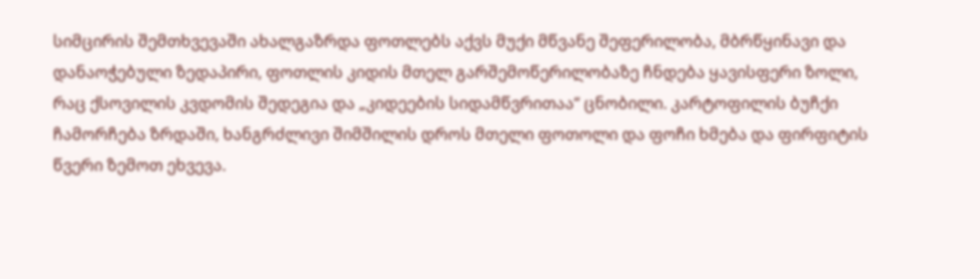სიმცირის შემთხვევაში ახალგაზრდა ფოთლებს აქვს მუქი მწვანე შეფერილობა, მბრწყინავი და დანაოჭებული ზედაპირი, ფოთლის კიდის მთელ გარშემოწერილობაზე ჩნდება ყავისფერი ზოლი, რაც ქსოვილის კვდომის შედეგია და „კიდეების სიდამწვრითაა“ ცნობილი. კარტოფილის ბუჩქი ჩამორჩება ზრდაში, ხანგრძლივი შიმშილის დროს მთელი ფოთოლი და ფოჩი ხმება და ფირფიტის წვერი ზემოთ ეხვევა.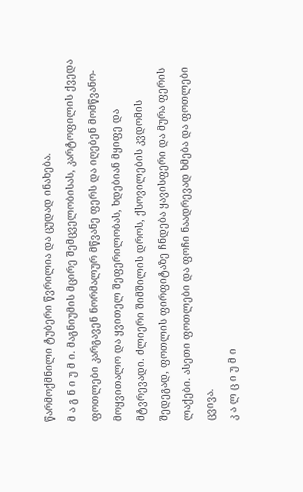წარმოქმნილი ტუბერი წვრილია და ცუდად ინახება.
მ ა გ ნ ი უ მ ი. მაგნიუმის მცირე შემცველობისას, კარტოფილის ქვედა ფოთლები კარგავენ ნორმალურ მწვანე ფერს და იღებენ მომწვანო-მოყვითალო და ყვითელ შეფერილობას, ხდებიან მყიფე და მტვრევადი. ძლიერი შიმშილის დროს, ქსოვილების კვდომის შედეგად, ფოთლის ფირფიტაზე ჩნდება ყავისფერი და მურა ფერის ლაქები. ასეთი ფოთლები და ფოჩი ნაადრევად ხმება და ფოთლები ცვივა.
კ ა ლ ც ი უ მ ი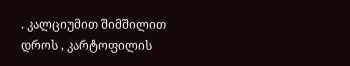. კალციუმით შიმშილით დროს , კარტოფილის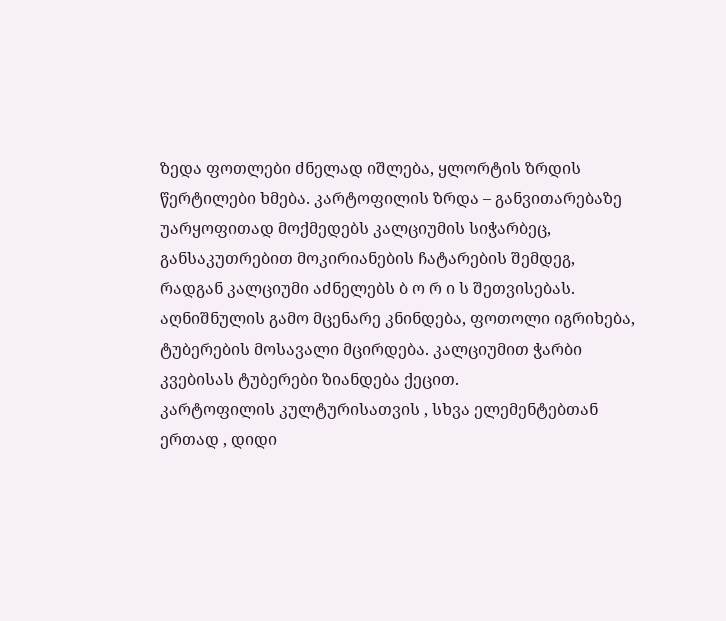ზედა ფოთლები ძნელად იშლება, ყლორტის ზრდის წერტილები ხმება. კარტოფილის ზრდა – განვითარებაზე უარყოფითად მოქმედებს კალციუმის სიჭარბეც, განსაკუთრებით მოკირიანების ჩატარების შემდეგ, რადგან კალციუმი აძნელებს ბ ო რ ი ს შეთვისებას. აღნიშნულის გამო მცენარე კნინდება, ფოთოლი იგრიხება, ტუბერების მოსავალი მცირდება. კალციუმით ჭარბი კვებისას ტუბერები ზიანდება ქეცით.
კარტოფილის კულტურისათვის , სხვა ელემენტებთან ერთად , დიდი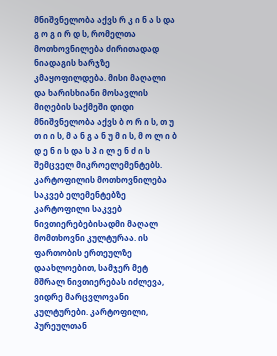მნიშვნელობა აქვს რ კ ი ნ ა ს და გ ო გ ი რ დ ს, რომელთა მოთხოვნილება ძირითადად ნიადაგის ხარჯზე კმაყოფილდება. მისი მაღალი და ხარისხიანი მოსავლის მიღების საქმეში დიდი მნიშვნელობა აქვს ბ ო რ ი ს, თ უ თ ი ი ს, მ ა ნ გ ა ნ უ მ ი ს, მ ო ლ ი ბ დ ე ნ ი ს და ს პ ი ლ ე ნ ძ ი ს შემცველ მიკროელემენტებს.
კარტოფილის მოთხოვნილება საკვებ ელემენტებზე
კარტოფილი საკვებ ნივთიერებებისადმი მაღალ მომთხოვნი კულტურაა. ის ფართობის ერთეულზე დაახლოებით, სამჯერ მეტ მშრალ ნივთიერებას იძლევა, ვიდრე მარცვლოვანი კულტურები. კარტოფილი, პურეულთან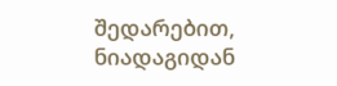შედარებით, ნიადაგიდან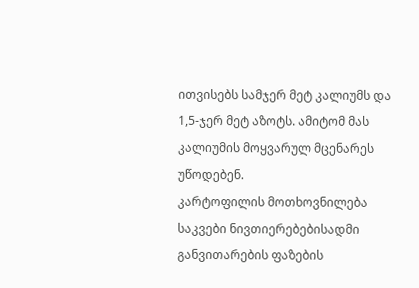ითვისებს სამჯერ მეტ კალიუმს და 1,5-ჯერ მეტ აზოტს. ამიტომ მას კალიუმის მოყვარულ მცენარეს უწოდებენ.
კარტოფილის მოთხოვნილება საკვები ნივთიერებებისადმი განვითარების ფაზების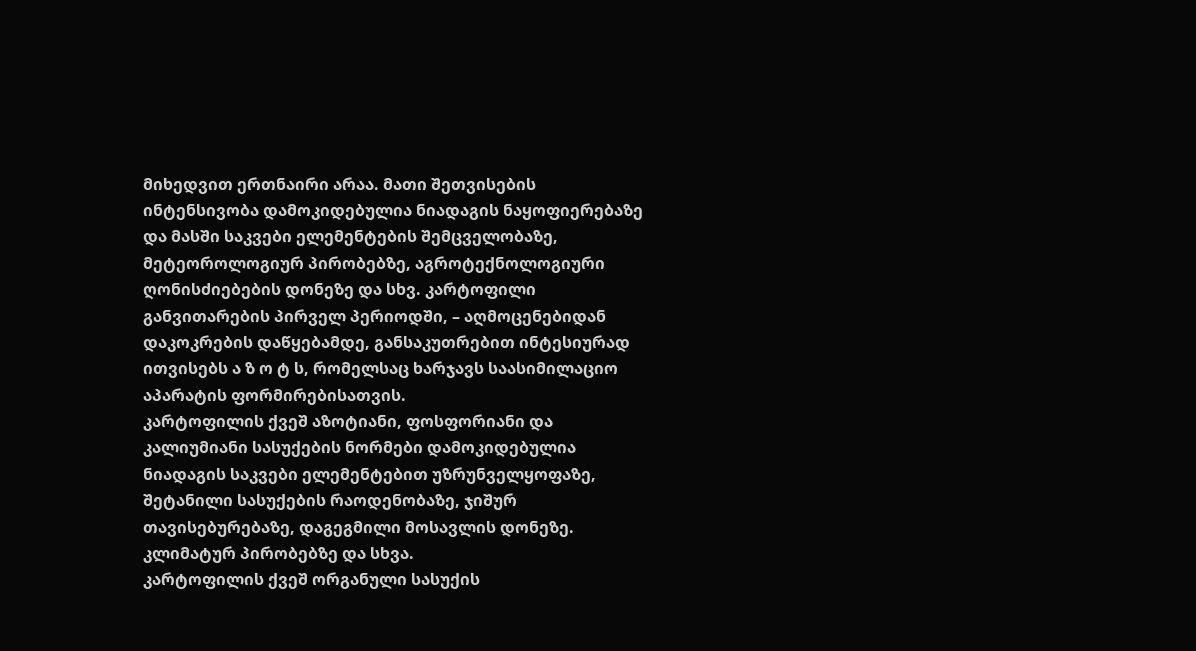მიხედვით ერთნაირი არაა. მათი შეთვისების ინტენსივობა დამოკიდებულია ნიადაგის ნაყოფიერებაზე და მასში საკვები ელემენტების შემცველობაზე, მეტეოროლოგიურ პირობებზე, აგროტექნოლოგიური ღონისძიებების დონეზე და სხვ. კარტოფილი განვითარების პირველ პერიოდში, – აღმოცენებიდან დაკოკრების დაწყებამდე, განსაკუთრებით ინტესიურად ითვისებს ა ზ ო ტ ს, რომელსაც ხარჯავს საასიმილაციო აპარატის ფორმირებისათვის.
კარტოფილის ქვეშ აზოტიანი, ფოსფორიანი და კალიუმიანი სასუქების ნორმები დამოკიდებულია ნიადაგის საკვები ელემენტებით უზრუნველყოფაზე, შეტანილი სასუქების რაოდენობაზე, ჯიშურ თავისებურებაზე, დაგეგმილი მოსავლის დონეზე. კლიმატურ პირობებზე და სხვა.
კარტოფილის ქვეშ ორგანული სასუქის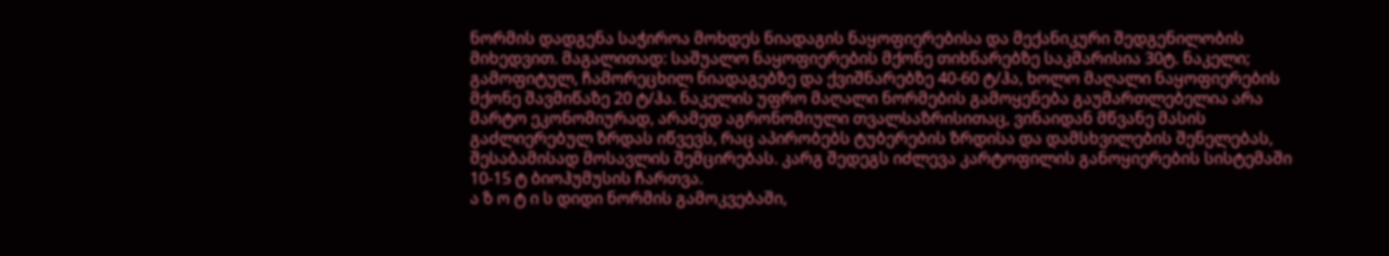ნორმის დადგენა საჭიროა მოხდეს ნიადაგის ნაყოფიერებისა და მექანიკური შედგენილობის მიხედვით. მაგალითად: საშუალო ნაყოფიერების მქონე თიხნარებზე საკმარისია 30ტ. ნაკელი; გამოფიტულ, ჩამორეცხილ ნიადაგებზე და ქვიშნარებზე 40-60 ტ/ჰა, ხოლო მაღალი ნაყოფიერების მქონე შავმიწაზე 20 ტ/ჰა. ნაკელის უფრო მაღალი ნორმების გამოყენება გაუმართლებელია არა მარტო ეკონომიურად, არამედ აგრონომიული თვალსაზრისითაც, ვინაიდან მწვანე მასის გაძლიერებულ ზრდას იწვევს, რაც აპირობებს ტუბერების ზრდისა და დამსხვილების შენელებას, შესაბამისად მოსავლის შემცირებას. კარგ შედეგს იძლევა კარტოფილის განოყიერების სისტემაში 10-15 ტ ბიოჰუმუსის ჩართვა.
ა ზ ო ტ ი ს დიდი ნორმის გამოკვებაში,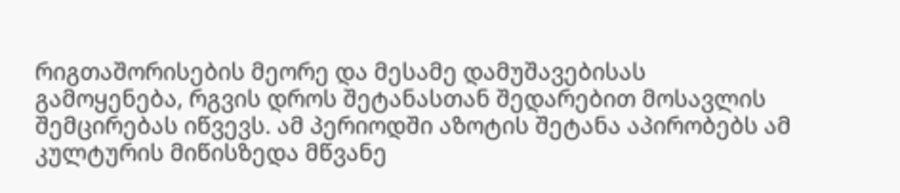რიგთაშორისების მეორე და მესამე დამუშავებისას გამოყენება, რგვის დროს შეტანასთან შედარებით მოსავლის შემცირებას იწვევს. ამ პერიოდში აზოტის შეტანა აპირობებს ამ კულტურის მიწისზედა მწვანე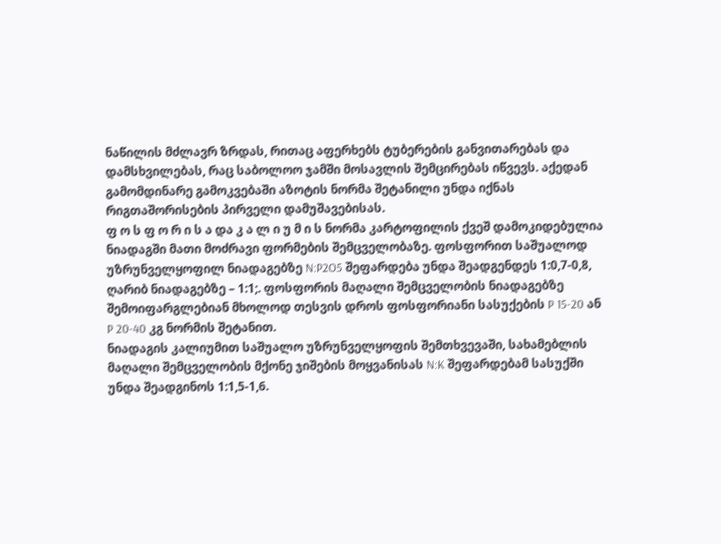ნაწილის მძლავრ ზრდას, რითაც აფერხებს ტუბერების განვითარებას და დამსხვილებას, რაც საბოლოო ჯამში მოსავლის შემცირებას იწვევს. აქედან გამომდინარე გამოკვებაში აზოტის ნორმა შეტანილი უნდა იქნას რიგთაშორისების პირველი დამუშავებისას.
ფ ო ს ფ ო რ ი ს ა და კ ა ლ ი უ მ ი ს ნორმა კარტოფილის ქვეშ დამოკიდებულია ნიადაგში მათი მოძრავი ფორმების შემცველობაზე. ფოსფორით საშუალოდ უზრუნველყოფილ ნიადაგებზე N:P2O5 შეფარდება უნდა შეადგენდეს 1:0,7-0,8, ღარიბ ნიადაგებზე – 1:1;. ფოსფორის მაღალი შემცველობის ნიადაგებზე შემოიფარგლებიან მხოლოდ თესვის დროს ფოსფორიანი სასუქების P 15-20 ან P 20-40 კგ ნორმის შეტანით.
ნიადაგის კალიუმით საშუალო უზრუნველყოფის შემთხვევაში, სახამებლის მაღალი შემცველობის მქონე ჯიშების მოყვანისას N:K შეფარდებამ სასუქში უნდა შეადგინოს 1:1,5-1,6.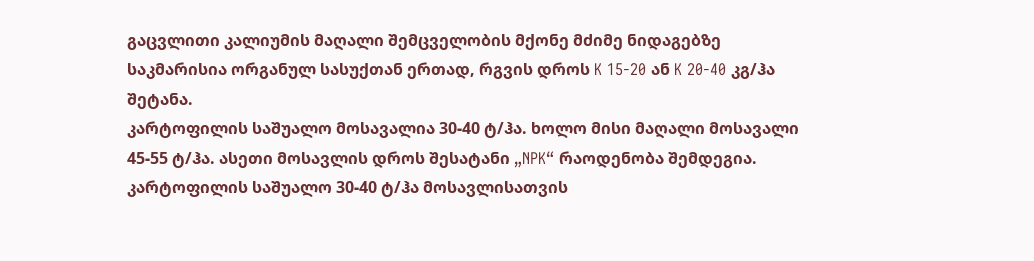გაცვლითი კალიუმის მაღალი შემცველობის მქონე მძიმე ნიდაგებზე საკმარისია ორგანულ სასუქთან ერთად, რგვის დროს K 15-20 ან K 20-40 კგ/ჰა შეტანა.
კარტოფილის საშუალო მოსავალია 30-40 ტ/ჰა. ხოლო მისი მაღალი მოსავალი 45-55 ტ/ჰა. ასეთი მოსავლის დროს შესატანი „NPK“ რაოდენობა შემდეგია.
კარტოფილის საშუალო 30-40 ტ/ჰა მოსავლისათვის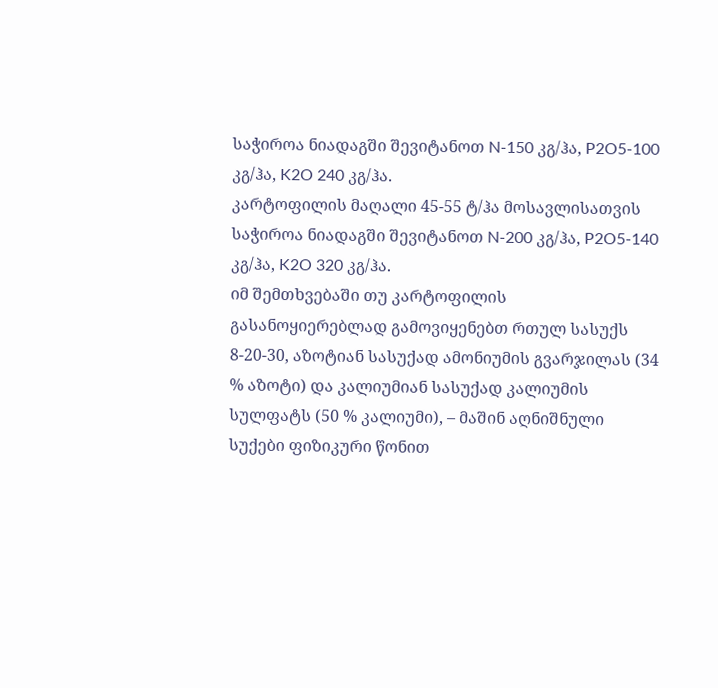საჭიროა ნიადაგში შევიტანოთ N-150 კგ/ჰა, P2O5-100 კგ/ჰა, K2O 240 კგ/ჰა.
კარტოფილის მაღალი 45-55 ტ/ჰა მოსავლისათვის საჭიროა ნიადაგში შევიტანოთ N-200 კგ/ჰა, P2O5-140 კგ/ჰა, K2O 320 კგ/ჰა.
იმ შემთხვებაში თუ კარტოფილის გასანოყიერებლად გამოვიყენებთ რთულ სასუქს 8-20-30, აზოტიან სასუქად ამონიუმის გვარჯილას (34 % აზოტი) და კალიუმიან სასუქად კალიუმის სულფატს (50 % კალიუმი), – მაშინ აღნიშნული სუქები ფიზიკური წონით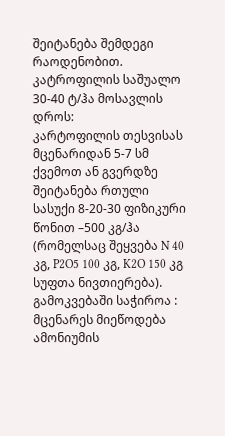შეიტანება შემდეგი რაოდენობით.
კატროფილის საშუალო 30-40 ტ/ჰა მოსავლის დროს:
კარტოფილის თესვისას მცენარიდან 5-7 სმ ქვემოთ ან გვერდზე შეიტანება რთული სასუქი 8-20-30 ფიზიკური წონით –500 კგ/ჰა (რომელსაც შეყვება N 40 კგ, P2O5 100 კგ, K2O 150 კგ სუფთა ნივთიერება).
გამოკვებაში საჭიროა :
მცენარეს მიეწოდება ამონიუმის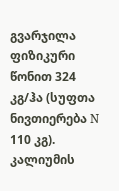გვარჯილა ფიზიკური წონით 324 კგ/ჰა (სუფთა ნივთიერება N 110 კგ).
კალიუმის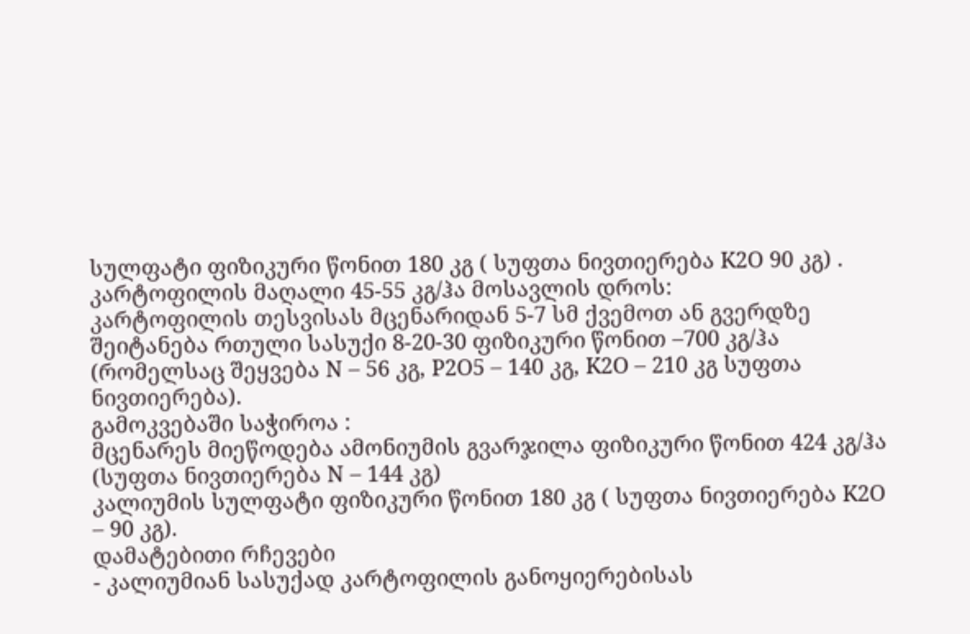სულფატი ფიზიკური წონით 180 კგ ( სუფთა ნივთიერება K2O 90 კგ) .
კარტოფილის მაღალი 45-55 კგ/ჰა მოსავლის დროს:
კარტოფილის თესვისას მცენარიდან 5-7 სმ ქვემოთ ან გვერდზე შეიტანება რთული სასუქი 8-20-30 ფიზიკური წონით –700 კგ/ჰა (რომელსაც შეყვება N – 56 კგ, P2O5 – 140 კგ, K2O – 210 კგ სუფთა ნივთიერება).
გამოკვებაში საჭიროა :
მცენარეს მიეწოდება ამონიუმის გვარჯილა ფიზიკური წონით 424 კგ/ჰა (სუფთა ნივთიერება N – 144 კგ)
კალიუმის სულფატი ფიზიკური წონით 180 კგ ( სუფთა ნივთიერება K2O – 90 კგ).
დამატებითი რჩევები
- კალიუმიან სასუქად კარტოფილის განოყიერებისას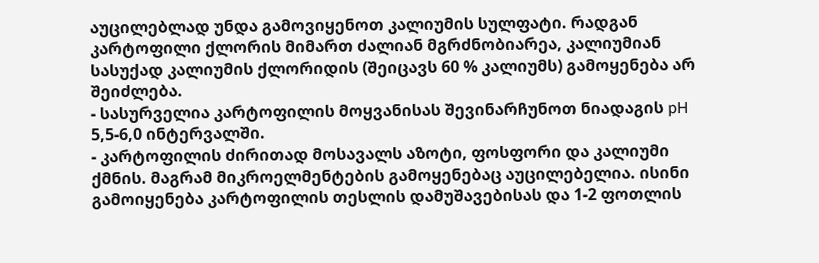აუცილებლად უნდა გამოვიყენოთ კალიუმის სულფატი. რადგან კარტოფილი ქლორის მიმართ ძალიან მგრძნობიარეა, კალიუმიან სასუქად კალიუმის ქლორიდის (შეიცავს 60 % კალიუმს) გამოყენება არ შეიძლება.
- სასურველია კარტოფილის მოყვანისას შევინარჩუნოთ ნიადაგის pH 5,5-6,0 ინტერვალში.
- კარტოფილის ძირითად მოსავალს აზოტი, ფოსფორი და კალიუმი ქმნის. მაგრამ მიკროელმენტების გამოყენებაც აუცილებელია. ისინი გამოიყენება კარტოფილის თესლის დამუშავებისას და 1-2 ფოთლის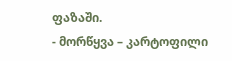ფაზაში.
- მორწყვა – კარტოფილი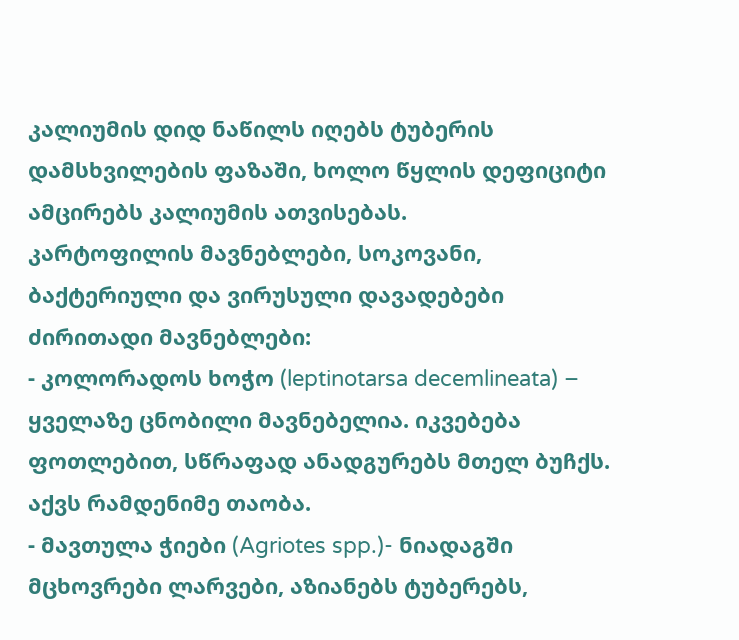კალიუმის დიდ ნაწილს იღებს ტუბერის დამსხვილების ფაზაში, ხოლო წყლის დეფიციტი ამცირებს კალიუმის ათვისებას.
კარტოფილის მავნებლები, სოკოვანი, ბაქტერიული და ვირუსული დავადებები
ძირითადი მავნებლები:
- კოლორადოს ხოჭო (leptinotarsa decemlineata) – ყველაზე ცნობილი მავნებელია. იკვებება ფოთლებით, სწრაფად ანადგურებს მთელ ბუჩქს. აქვს რამდენიმე თაობა.
- მავთულა ჭიები (Agriotes spp.)- ნიადაგში მცხოვრები ლარვები, აზიანებს ტუბერებს,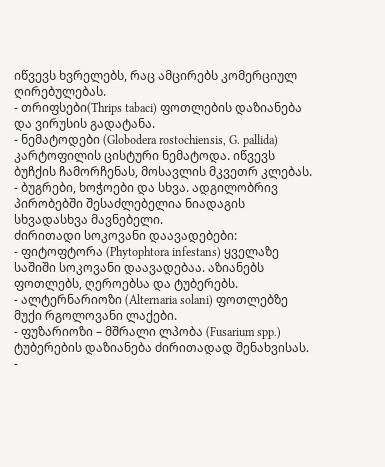იწვევს ხვრელებს, რაც ამცირებს კომერციულ ღირებულებას.
- თრიფსები(Thrips tabaci) ფოთლების დაზიანება და ვირუსის გადატანა.
- ნემატოდები (Globodera rostochiensis, G. pallida) კარტოფილის ცისტური ნემატოდა. იწვევს ბუჩქის ჩამორჩენას, მოსავლის მკვეთრ კლებას.
- ბუგრები, ხოჭოები და სხვა. ადგილობრივ პირობებში შესაძლებელია ნიადაგის სხვადასხვა მავნებელი.
ძირითადი სოკოვანი დაავადებები:
- ფიტოფტორა (Phytophtora infestans) ყველაზე საშიში სოკოვანი დაავადებაა. აზიანებს ფოთლებს, ღეროებსა და ტუბერებს.
- ალტერნარიოზი (Alternaria solani) ფოთლებზე მუქი რგოლოვანი ლაქები.
- ფუზარიოზი – მშრალი ლპობა (Fusarium spp.) ტუბერების დაზიანება ძირითადად შენახვისას.
-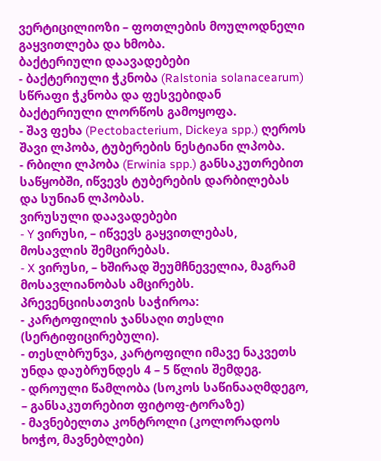ვერტიცილიოზი – ფოთლების მოულოდნელი გაყვითლება და ხმობა.
ბაქტერიული დაავადებები
- ბაქტერიული ჭკნობა (Ralstonia solanacearum) სწრაფი ჭკნობა და ფესვებიდან ბაქტერიული ლორწოს გამოყოფა.
- შავ ფეხა (Pectobacterium, Dickeya spp.) ღეროს შავი ლპობა, ტუბერების ნესტიანი ლპობა.
- რბილი ლპობა (Erwinia spp.) განსაკუთრებით საწყობში, იწვევს ტუბერების დარბილებას და სუნიან ლპობას.
ვირუსული დაავადებები
- Y ვირუსი, – იწვევს გაყვითლებას, მოსავლის შემცირებას.
- X ვირუსი, – ხშირად შეუმჩნეველია, მაგრამ მოსავლიანობას ამცირებს.
პრევენციისათვის საჭიროა:
- კარტოფილის ჯანსაღი თესლი (სერტიფიცირებული).
- თესლბრუნვა, კარტოფილი იმავე ნაკვეთს უნდა დაუბრუნდეს 4 – 5 წლის შემდეგ.
- დროული წამლობა (სოკოს საწინააღმდეგო, – განსაკუთრებით ფიტოფ-ტორაზე)
- მავნებელთა კონტროლი (კოლორადოს ხოჭო, მავნებლები)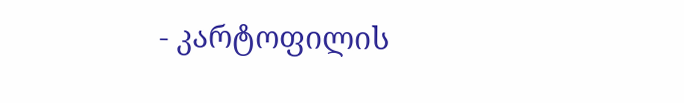- კარტოფილის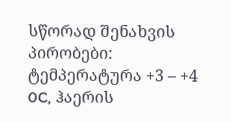სწორად შენახვის პირობები: ტემპერატურა +3 – +4 0C, ჰაერის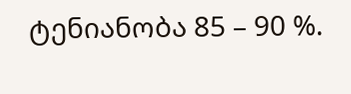ტენიანობა 85 – 90 %.